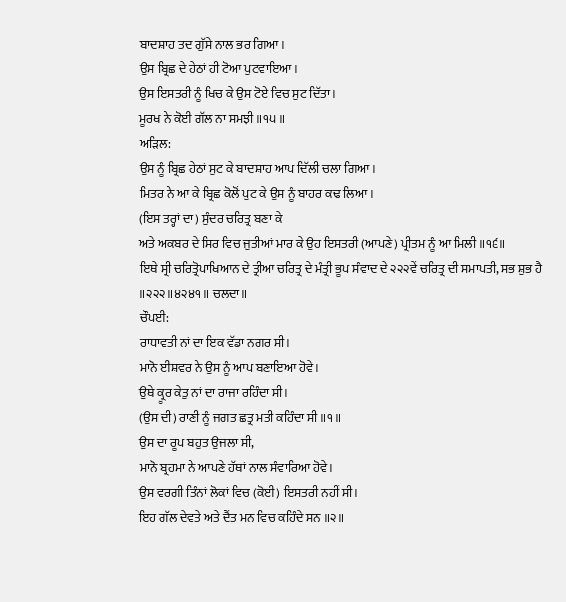ਬਾਦਸ਼ਾਹ ਤਦ ਗੁੱਸੇ ਨਾਲ ਭਰ ਗਿਆ।
ਉਸ ਬ੍ਰਿਛ ਦੇ ਹੇਠਾਂ ਹੀ ਟੋਆ ਪੁਟਵਾਇਆ।
ਉਸ ਇਸਤਰੀ ਨੂੰ ਖਿਚ ਕੇ ਉਸ ਟੋਏ ਵਿਚ ਸੁਟ ਦਿੱਤਾ।
ਮੂਰਖ ਨੇ ਕੋਈ ਗੱਲ ਨਾ ਸਮਝੀ ॥੧੫॥
ਅੜਿਲ:
ਉਸ ਨੂੰ ਬ੍ਰਿਛ ਹੇਠਾਂ ਸੁਟ ਕੇ ਬਾਦਸ਼ਾਹ ਆਪ ਦਿੱਲੀ ਚਲਾ ਗਿਆ।
ਮਿਤਰ ਨੇ ਆ ਕੇ ਬ੍ਰਿਛ ਕੋਲੋਂ ਪੁਟ ਕੇ ਉਸ ਨੂੰ ਬਾਹਰ ਕਢ ਲਿਆ।
(ਇਸ ਤਰ੍ਹਾਂ ਦਾ) ਸੁੰਦਰ ਚਰਿਤ੍ਰ ਬਣਾ ਕੇ
ਅਤੇ ਅਕਬਰ ਦੇ ਸਿਰ ਵਿਚ ਜੁਤੀਆਂ ਮਾਰ ਕੇ ਉਹ ਇਸਤਰੀ (ਆਪਣੇ) ਪ੍ਰੀਤਮ ਨੂੰ ਆ ਮਿਲੀ ॥੧੬॥
ਇਥੇ ਸ੍ਰੀ ਚਰਿਤ੍ਰੋਪਾਖਿਆਨ ਦੇ ਤ੍ਰੀਆ ਚਰਿਤ੍ਰ ਦੇ ਮੰਤ੍ਰੀ ਭੂਪ ਸੰਵਾਦ ਦੇ ੨੨੨ਵੇਂ ਚਰਿਤ੍ਰ ਦੀ ਸਮਾਪਤੀ, ਸਭ ਸ਼ੁਭ ਹੈ ॥੨੨੨॥੪੨੪੧॥ ਚਲਦਾ॥
ਚੌਪਈ:
ਰਾਧਾਵਤੀ ਨਾਂ ਦਾ ਇਕ ਵੱਡਾ ਨਗਰ ਸੀ।
ਮਾਨੋ ਈਸ਼ਵਰ ਨੇ ਉਸ ਨੂੰ ਆਪ ਬਣਾਇਆ ਹੋਵੇ।
ਉਥੇ ਕ੍ਰੂਰ ਕੇਤੁ ਨਾਂ ਦਾ ਰਾਜਾ ਰਹਿੰਦਾ ਸੀ।
(ਉਸ ਦੀ) ਰਾਣੀ ਨੂੰ ਜਗਤ ਛਤ੍ਰ ਮਤੀ ਕਹਿੰਦਾ ਸੀ ॥੧॥
ਉਸ ਦਾ ਰੂਪ ਬਹੁਤ ਉਜਲਾ ਸੀ,
ਮਾਨੋ ਬ੍ਰਹਮਾ ਨੇ ਆਪਣੇ ਹੱਥਾਂ ਨਾਲ ਸੰਵਾਰਿਆ ਹੋਵੇ।
ਉਸ ਵਰਗੀ ਤਿੰਨਾਂ ਲੋਕਾਂ ਵਿਚ (ਕੋਈ) ਇਸਤਰੀ ਨਹੀਂ ਸੀ।
ਇਹ ਗੱਲ ਦੇਵਤੇ ਅਤੇ ਦੈਂਤ ਮਨ ਵਿਚ ਕਹਿੰਦੇ ਸਨ ॥੨॥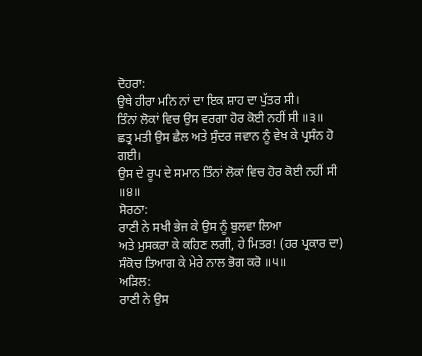ਦੋਹਰਾ:
ਉਥੇ ਹੀਰਾ ਮਨਿ ਨਾਂ ਦਾ ਇਕ ਸ਼ਾਹ ਦਾ ਪੁੱਤਰ ਸੀ।
ਤਿੰਨਾਂ ਲੋਕਾਂ ਵਿਚ ਉਸ ਵਰਗਾ ਹੋਰ ਕੋਈ ਨਹੀਂ ਸੀ ॥੩॥
ਛਤ੍ਰ ਮਤੀ ਉਸ ਛੈਲ ਅਤੇ ਸੁੰਦਰ ਜਵਾਨ ਨੂੰ ਵੇਖ ਕੇ ਪ੍ਰਸੰਨ ਹੋ ਗਈ।
ਉਸ ਦੇ ਰੂਪ ਦੇ ਸਮਾਨ ਤਿੰਨਾਂ ਲੋਕਾਂ ਵਿਚ ਹੋਰ ਕੋਈ ਨਹੀਂ ਸੀ ॥੪॥
ਸੋਰਠਾ:
ਰਾਣੀ ਨੇ ਸਖੀ ਭੇਜ ਕੇ ਉਸ ਨੂੰ ਬੁਲਵਾ ਲਿਆ
ਅਤੇ ਮੁਸਕਰਾ ਕੇ ਕਹਿਣ ਲਗੀ, ਹੇ ਮਿਤਰ! (ਹਰ ਪ੍ਰਕਾਰ ਦਾ) ਸੰਕੋਚ ਤਿਆਗ ਕੇ ਮੇਰੇ ਨਾਲ ਭੋਗ ਕਰੋ ॥੫॥
ਅੜਿਲ:
ਰਾਣੀ ਨੇ ਉਸ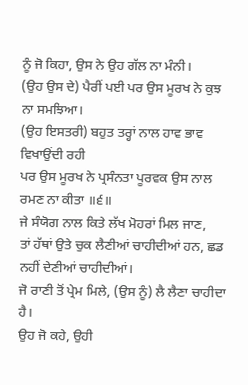ਨੂੰ ਜੋ ਕਿਹਾ, ਉਸ ਨੇ ਉਹ ਗੱਲ ਨਾ ਮੰਨੀ।
(ਉਹ ਉਸ ਦੇ) ਪੈਰੀਂ ਪਈ ਪਰ ਉਸ ਮੂਰਖ ਨੇ ਕੁਝ ਨਾ ਸਮਝਿਆ।
(ਉਹ ਇਸਤਰੀ) ਬਹੁਤ ਤਰ੍ਹਾਂ ਨਾਲ ਹਾਵ ਭਾਵ ਵਿਖਾਉਂਦੀ ਰਹੀ
ਪਰ ਉਸ ਮੂਰਖ ਨੇ ਪ੍ਰਸੰਨਤਾ ਪੂਰਵਕ ਉਸ ਨਾਲ ਰਮਣ ਨਾ ਕੀਤਾ ॥੬॥
ਜੇ ਸੰਯੋਗ ਨਾਲ ਕਿਤੇ ਲੱਖ ਮੋਹਰਾਂ ਮਿਲ ਜਾਣ,
ਤਾਂ ਹੱਥਾਂ ਉਤੇ ਚੁਕ ਲੈਣੀਆਂ ਚਾਹੀਦੀਆਂ ਹਨ, ਛਡ ਨਹੀਂ ਦੇਣੀਆਂ ਚਾਹੀਦੀਆਂ।
ਜੋ ਰਾਣੀ ਤੋਂ ਪ੍ਰੇਮ ਮਿਲੇ, (ਉਸ ਨੂੰ) ਲੈ ਲੈਣਾ ਚਾਹੀਦਾ ਹੈ।
ਉਹ ਜੋ ਕਹੇ, ਉਹੀ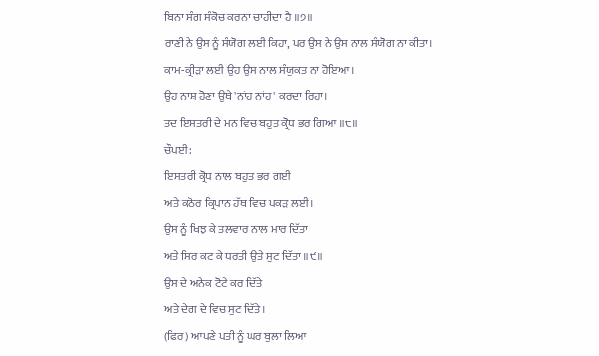ਬਿਨਾ ਸੰਗ ਸੰਕੋਚ ਕਰਨਾ ਚਾਹੀਦਾ ਹੈ ॥੭॥
ਰਾਣੀ ਨੇ ਉਸ ਨੂੰ ਸੰਯੋਗ ਲਈ ਕਿਹਾ, ਪਰ ਉਸ ਨੇ ਉਸ ਨਾਲ ਸੰਯੋਗ ਨਾ ਕੀਤਾ।
ਕਾਮ-ਕ੍ਰੀੜਾ ਲਈ ਉਹ ਉਸ ਨਾਲ ਸੰਯੁਕਤ ਨਾ ਹੋਇਆ।
ਉਹ ਨਾਸ਼ ਹੋਣਾ ਉਥੇ 'ਨਾਂਹ ਨਾਂਹ' ਕਰਦਾ ਰਿਹਾ।
ਤਦ ਇਸਤਰੀ ਦੇ ਮਨ ਵਿਚ ਬਹੁਤ ਕ੍ਰੋਧ ਭਰ ਗਿਆ ॥੮॥
ਚੌਪਈ:
ਇਸਤਰੀ ਕ੍ਰੋਧ ਨਾਲ ਬਹੁਤ ਭਰ ਗਈ
ਅਤੇ ਕਠੋਰ ਕ੍ਰਿਪਾਨ ਹੱਥ ਵਿਚ ਪਕੜ ਲਈ।
ਉਸ ਨੂੰ ਖਿਝ ਕੇ ਤਲਵਾਰ ਨਾਲ ਮਾਰ ਦਿੱਤਾ
ਅਤੇ ਸਿਰ ਕਟ ਕੇ ਧਰਤੀ ਉਤੇ ਸੁਟ ਦਿੱਤਾ ॥੯॥
ਉਸ ਦੇ ਅਨੇਕ ਟੋਟੇ ਕਰ ਦਿੱਤੇ
ਅਤੇ ਦੇਗ ਦੇ ਵਿਚ ਸੁਟ ਦਿੱਤੇ।
(ਫਿਰ) ਆਪਣੇ ਪਤੀ ਨੂੰ ਘਰ ਬੁਲਾ ਲਿਆ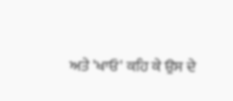ਅਤੇ 'ਖਾਓ' ਕਹਿ ਕੇ ਉਸ ਦੇ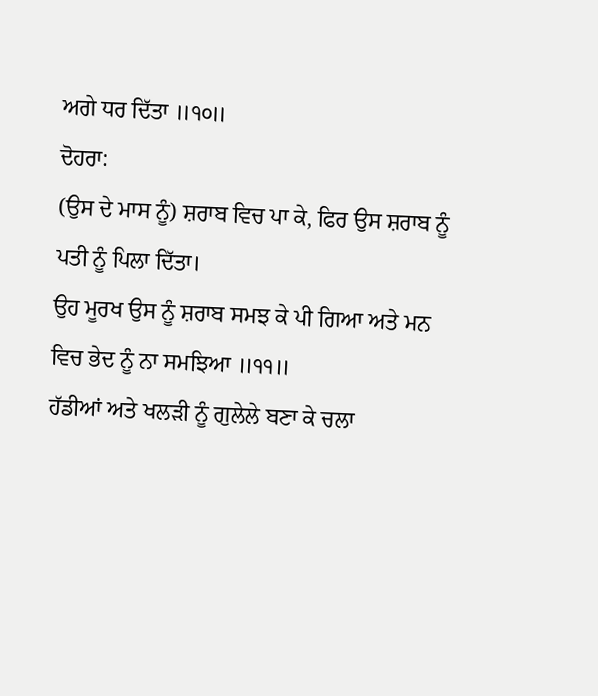ਅਗੇ ਧਰ ਦਿੱਤਾ ॥੧੦॥
ਦੋਹਰਾ:
(ਉਸ ਦੇ ਮਾਸ ਨੂੰ) ਸ਼ਰਾਬ ਵਿਚ ਪਾ ਕੇ, ਫਿਰ ਉਸ ਸ਼ਰਾਬ ਨੂੰ ਪਤੀ ਨੂੰ ਪਿਲਾ ਦਿੱਤਾ।
ਉਹ ਮੂਰਖ ਉਸ ਨੂੰ ਸ਼ਰਾਬ ਸਮਝ ਕੇ ਪੀ ਗਿਆ ਅਤੇ ਮਨ ਵਿਚ ਭੇਦ ਨੂੰ ਨਾ ਸਮਝਿਆ ॥੧੧॥
ਹੱਡੀਆਂ ਅਤੇ ਖਲੜੀ ਨੂੰ ਗੁਲੇਲੇ ਬਣਾ ਕੇ ਚਲਾ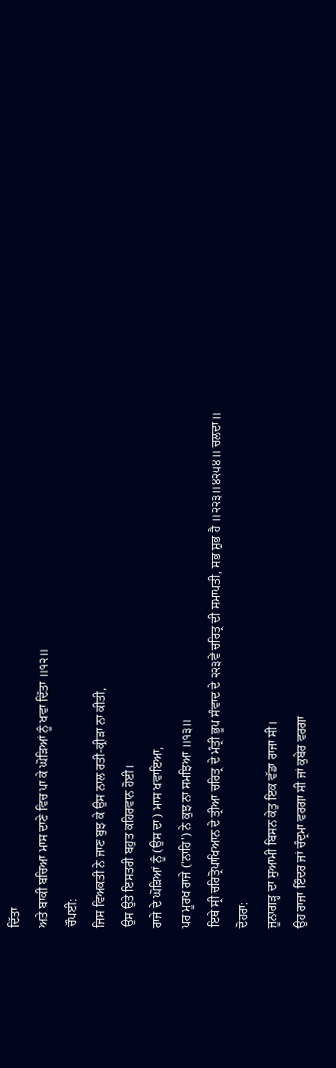ਦਿੱਤਾ
ਅਤੇ ਬਾਕੀ ਬਚਿਆ ਮਾਸ ਦਾਣੇ ਵਿਚ ਪਾ ਕੇ ਘੋੜਿਆਂ ਨੂੰ ਖਵਾ ਦਿੱਤਾ ॥੧੨॥
ਚੌਪਈ:
ਜਿਸ ਵਿਅਕਤੀ ਨੇ ਜਾਣ ਬੁਝ ਕੇ ਉਸ ਨਾਲ ਰਤੀ-ਕ੍ਰੀੜਾ ਨਾ ਕੀਤੀ,
ਉਸ ਉਤੇ ਇਸਤਰੀ ਬਹੁਤ ਕਹਿਰਵਾਨ ਹੋਈ।
ਰਾਜੇ ਦੇ ਘੋੜਿਆਂ ਨੂੰ (ਉਸ ਦਾ) ਮਾਸ ਖਵਾਇਆ,
ਪਰ ਮੂਰਖ ਰਾਜੇ ('ਨਾਹਿ') ਨੇ ਕੁਝ ਨਾ ਸਮਝਿਆ ॥੧੩॥
ਇਥੇ ਸ੍ਰੀ ਚਰਿਤ੍ਰੋਪਾਖਿਆਨ ਦੇ ਤ੍ਰੀਆ ਚਰਿਤ੍ਰ ਦੇ ਮੰਤ੍ਰੀ ਭੂਪ ਸੰਵਾਦ ਦੇ ੨੨੩ਵੇਂ ਚਰਿਤ੍ਰ ਦੀ ਸਮਾਪਤੀ, ਸਭ ਸ਼ੁਭ ਹੈ ॥੨੨੩॥੪੨੫੪॥ ਚਲਦਾ॥
ਦੋਹਰਾ:
ਜੂਨਾਗੜ੍ਹ ਦਾ ਸੁਆਮੀ ਬਿਸਨ ਕੇਤੁ ਇਕ ਵੱਡਾ ਰਾਜਾ ਸੀ।
ਉਹ ਰਾਜਾ ਇੰਦਰ ਜਾਂ ਚੰਦ੍ਰਮਾ ਵਰਗਾ ਸੀ ਜਾਂ ਕੁਬੇਰ ਵਰਗਾ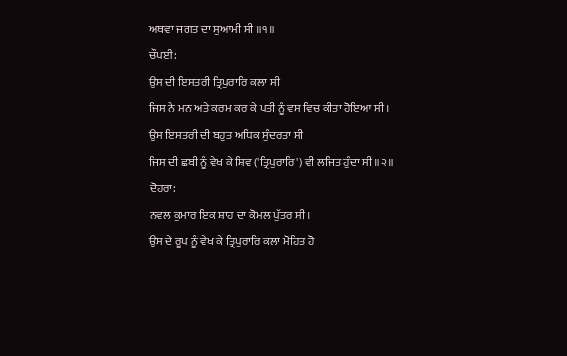ਅਥਵਾ ਜਗਤ ਦਾ ਸੁਆਮੀ ਸੀ ॥੧॥
ਚੌਪਈ:
ਉਸ ਦੀ ਇਸਤਰੀ ਤ੍ਰਿਪੁਰਾਰਿ ਕਲਾ ਸੀ
ਜਿਸ ਨੇ ਮਨ ਅਤੇ ਕਰਮ ਕਰ ਕੇ ਪਤੀ ਨੂੰ ਵਸ ਵਿਚ ਕੀਤਾ ਹੋਇਆ ਸੀ।
ਉਸ ਇਸਤਰੀ ਦੀ ਬਹੁਤ ਅਧਿਕ ਸੁੰਦਰਤਾ ਸੀ
ਜਿਸ ਦੀ ਛਬੀ ਨੂੰ ਵੇਖ ਕੇ ਸ਼ਿਵ ('ਤ੍ਰਿਪੁਰਾਰਿ') ਵੀ ਲਜਿਤ ਹੁੰਦਾ ਸੀ ॥੨॥
ਦੋਹਰਾ:
ਨਵਲ ਕੁਮਾਰ ਇਕ ਸ਼ਾਹ ਦਾ ਕੋਮਲ ਪੁੱਤਰ ਸੀ।
ਉਸ ਦੇ ਰੂਪ ਨੂੰ ਵੇਖ ਕੇ ਤ੍ਰਿਪੁਰਾਰਿ ਕਲਾ ਮੋਹਿਤ ਹੋ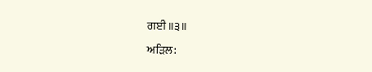ਗਈ ॥੩॥
ਅੜਿਲ: